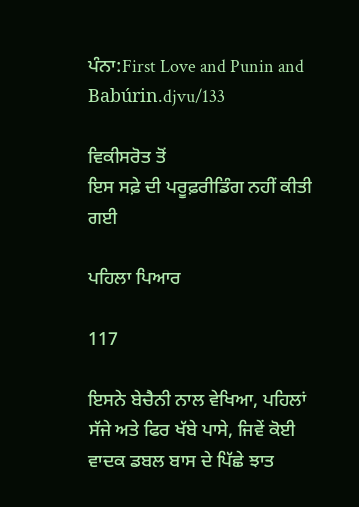ਪੰਨਾ:First Love and Punin and Babúrin.djvu/133

ਵਿਕੀਸਰੋਤ ਤੋਂ
ਇਸ ਸਫ਼ੇ ਦੀ ਪਰੂਫ਼ਰੀਡਿੰਗ ਨਹੀਂ ਕੀਤੀ ਗਈ

ਪਹਿਲਾ ਪਿਆਰ

117

ਇਸਨੇ ਬੇਚੈਨੀ ਨਾਲ ਵੇਖਿਆ, ਪਹਿਲਾਂ ਸੱਜੇ ਅਤੇ ਫਿਰ ਖੱਬੇ ਪਾਸੇ, ਜਿਵੇਂ ਕੋਈ ਵਾਦਕ ਡਬਲ ਬਾਸ ਦੇ ਪਿੱਛੇ ਝਾਤ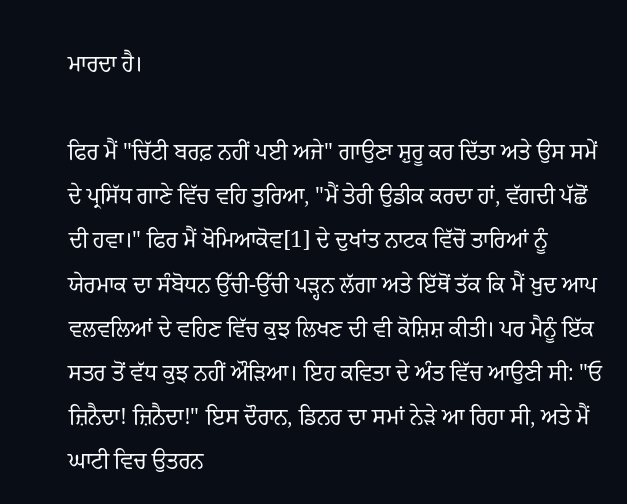ਮਾਰਦਾ ਹੈ।

ਫਿਰ ਮੈਂ "ਚਿੱਟੀ ਬਰਫ਼ ਨਹੀਂ ਪਈ ਅਜੇ" ਗਾਉਣਾ ਸ਼ੁਰੂ ਕਰ ਦਿੱਤਾ ਅਤੇ ਉਸ ਸਮੇਂ ਦੇ ਪ੍ਰਸਿੱਧ ਗਾਣੇ ਵਿੱਚ ਵਹਿ ਤੁਰਿਆ, "ਮੈਂ ਤੇਰੀ ਉਡੀਕ ਕਰਦਾ ਹਾਂ, ਵੱਗਦੀ ਪੱਛੋਂ ਦੀ ਹਵਾ।" ਫਿਰ ਮੈਂ ਖੋਮਿਆਕੋਵ[1] ਦੇ ਦੁਖਾਂਤ ਨਾਟਕ ਵਿੱਚੋਂ ਤਾਰਿਆਂ ਨੂੰ ਯੇਰਮਾਕ ਦਾ ਸੰਬੋਧਨ ਉੱਚੀ-ਉੱਚੀ ਪੜ੍ਹਨ ਲੱਗਾ ਅਤੇ ਇੱਥੋਂ ਤੱਕ ਕਿ ਮੈਂ ਖ਼ੁਦ ਆਪ ਵਲਵਲਿਆਂ ਦੇ ਵਹਿਣ ਵਿੱਚ ਕੁਝ ਲਿਖਣ ਦੀ ਵੀ ਕੋਸ਼ਿਸ਼ ਕੀਤੀ। ਪਰ ਮੈਨੂੰ ਇੱਕ ਸਤਰ ਤੋਂ ਵੱਧ ਕੁਝ ਨਹੀਂ ਔੜਿਆ। ਇਹ ਕਵਿਤਾ ਦੇ ਅੰਤ ਵਿੱਚ ਆਉਣੀ ਸੀ: "ਓ ਜ਼ਿਨੈਦਾ! ਜ਼ਿਨੈਦਾ!" ਇਸ ਦੌਰਾਨ, ਡਿਨਰ ਦਾ ਸਮਾਂ ਨੇੜੇ ਆ ਰਿਹਾ ਸੀ, ਅਤੇ ਮੈਂ ਘਾਟੀ ਵਿਚ ਉਤਰਨ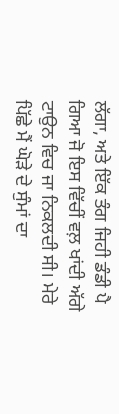ਲੱਗਾ, ਅਤੇ ਇੱਕ ਤੰਗ ਜਿਹੀ ਡੰਡੀ ਪੈ ਗਿਆ ਜੋ ਇਸ ਵਿੱਚੀਂ ਵਲ਼ ਖਾਂਦੀ ਅੱਗੇ ਟਾਉਨ ਵਿਚ ਜਾ ਨਿਕਲਦੀ ਸੀ। ਮੇਰੇ ਪਿੱਛੇ ਮੈਂ ਘੋੜੇ ਦੇ ਸੁੰਮਾਂ ਦਾ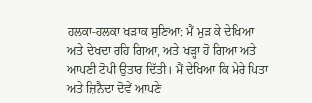ਹਲਕਾ-ਹਲਕਾ ਖੜਾਕ ਸੁਣਿਆ: ਮੈਂ ਮੁੜ ਕੇ ਦੇਖਿਆ ਅਤੇ ਦੇਖਦਾ ਰਹਿ ਗਿਆ, ਅਤੇ ਖੜ੍ਹਾ ਹੋ ਗਿਆ ਅਤੇ ਆਪਣੀ ਟੋਪੀ ਉਤਾਰ ਦਿੱਤੀ। ਮੈਂ ਦੇਖਿਆ ਕਿ ਮੇਰੇ ਪਿਤਾ ਅਤੇ ਜ਼ਿਨੈਦਾ ਦੋਵੇਂ ਆਪਣੇ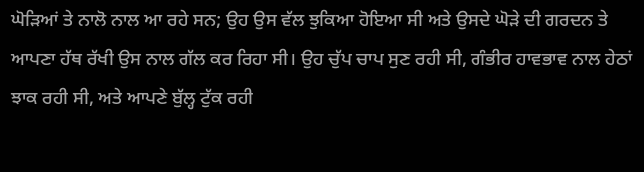ਘੋੜਿਆਂ ਤੇ ਨਾਲੋ ਨਾਲ ਆ ਰਹੇ ਸਨ; ਉਹ ਉਸ ਵੱਲ ਝੁਕਿਆ ਹੋਇਆ ਸੀ ਅਤੇ ਉਸਦੇ ਘੋੜੇ ਦੀ ਗਰਦਨ ਤੇ ਆਪਣਾ ਹੱਥ ਰੱਖੀ ਉਸ ਨਾਲ ਗੱਲ ਕਰ ਰਿਹਾ ਸੀ। ਉਹ ਚੁੱਪ ਚਾਪ ਸੁਣ ਰਹੀ ਸੀ, ਗੰਭੀਰ ਹਾਵਭਾਵ ਨਾਲ ਹੇਠਾਂ ਝਾਕ ਰਹੀ ਸੀ, ਅਤੇ ਆਪਣੇ ਬੁੱਲ੍ਹ ਟੁੱਕ ਰਹੀ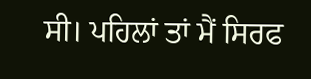ਸੀ। ਪਹਿਲਾਂ ਤਾਂ ਮੈਂ ਸਿਰਫ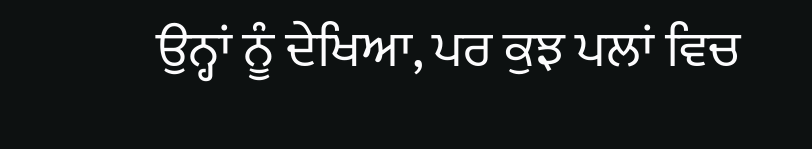ਉਨ੍ਹਾਂ ਨੂੰ ਦੇਖਿਆ, ਪਰ ਕੁਝ ਪਲਾਂ ਵਿਚ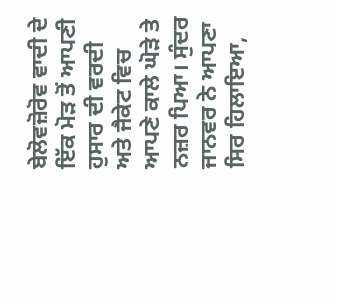ਬੇਲੋਵਜ਼ੋਰੋਵ ਵਾਦੀ ਦੇ ਇੱਕ ਮੋੜ ਤੋਂ ਆਪਣੀ ਹੁਸਾਰ ਦੀ ਵਰਦੀ ਅਤੇ ਜੈਕੇਟ ਵਿਚ ਆਪਣੇ ਕਾਲੇ ਘੋੜੇ ਤੇ ਨਜ਼ਰ ਪਿਆ। ਸੁੰਦਰ ਜਾਨਵਰ ਨੇ ਆਪਣਾ ਸਿਰ ਹਿਲਾਇਆ,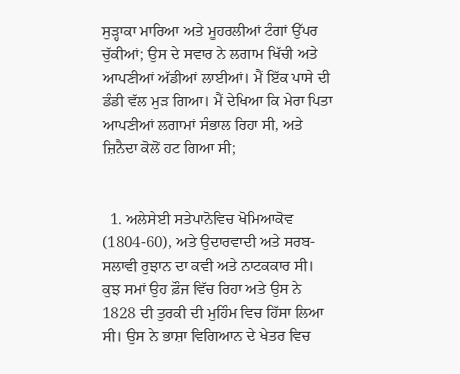ਸੁੜ੍ਹਾਕਾ ਮਾਰਿਆ ਅਤੇ ਮੂਹਰਲੀਆਂ ਟੰਗਾਂ ਉੱਪਰ ਚੁੱਕੀਆਂ; ਉਸ ਦੇ ਸਵਾਰ ਨੇ ਲਗਾਮ ਖਿੱਚੀ ਅਤੇ ਆਪਣੀਆਂ ਅੱਡੀਆਂ ਲਾਈਆਂ। ਮੈਂ ਇੱਕ ਪਾਸੇ ਦੀ ਡੰਡੀ ਵੱਲ ਮੁੜ ਗਿਆ। ਮੈਂ ਦੇਖਿਆ ਕਿ ਮੇਰਾ ਪਿਤਾ ਆਪਣੀਆਂ ਲਗਾਮਾਂ ਸੰਭਾਲ ਰਿਹਾ ਸੀ, ਅਤੇ ਜ਼ਿਨੈਦਾ ਕੋਲੋਂ ਹਟ ਗਿਆ ਸੀ;


  1. ਅਲੇਸੇਈ ਸਤੇਪਾਨੋਵਿਚ ਖੋਮਿਆਕੋਵ (1804-60), ਅਤੇ ਉਦਾਰਵਾਦੀ ਅਤੇ ਸਰਬ-ਸਲਾਵੀ ਰੁਝਾਨ ਦਾ ਕਵੀ ਅਤੇ ਨਾਟਕਕਾਰ ਸੀ। ਕੁਝ ਸਮਾਂ ਉਹ ਫ਼ੌਜ ਵਿੱਚ ਰਿਹਾ ਅਤੇ ਉਸ ਨੇ 1828 ਦੀ ਤੁਰਕੀ ਦੀ ਮੁਹਿੰਮ ਵਿਚ ਹਿੱਸਾ ਲਿਆ ਸੀ। ਉਸ ਨੇ ਭਾਸ਼ਾ ਵਿਗਿਆਨ ਦੇ ਖੇਤਰ ਵਿਚ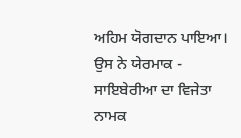ਅਹਿਮ ਯੋਗਦਾਨ ਪਾਇਆ। ਉਸ ਨੇ ਯੇਰਮਾਕ - ਸਾਇਬੇਰੀਆ ਦਾ ਵਿਜੇਤਾ ਨਾਮਕ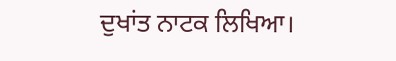ਦੁਖਾਂਤ ਨਾਟਕ ਲਿਖਿਆ।